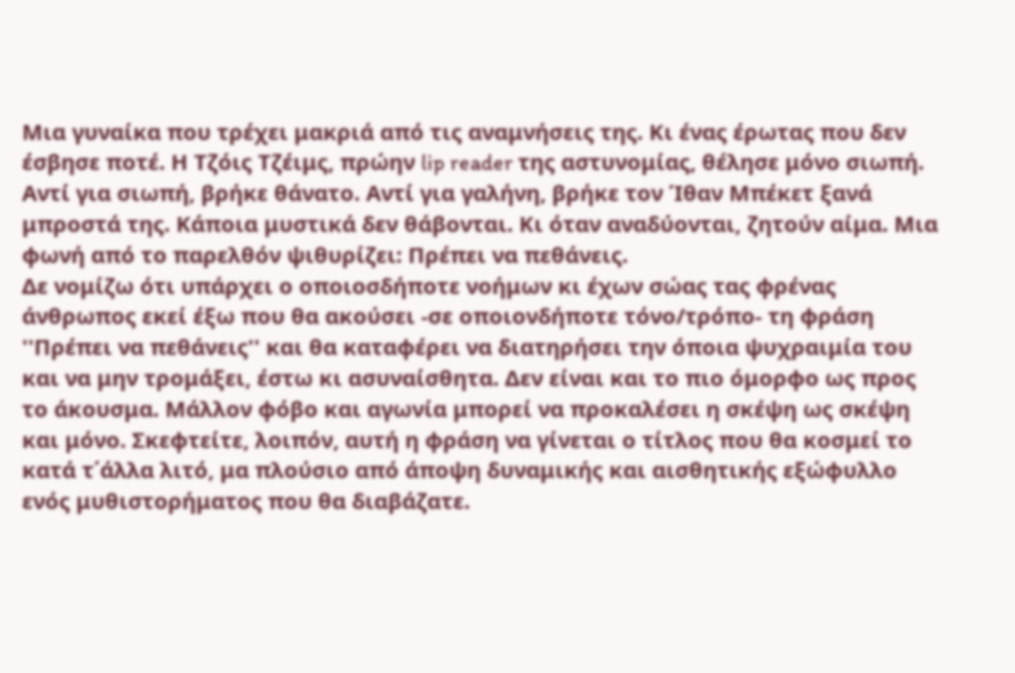Μια γυναίκα που τρέχει μακριά από τις αναμνήσεις της. Κι ένας έρωτας που δεν έσβησε ποτέ. Η Τζόις Τζέιμς, πρώην lip reader της αστυνομίας, θέλησε μόνο σιωπή. Αντί για σιωπή, βρήκε θάνατο. Αντί για γαλήνη, βρήκε τον Ίθαν Μπέκετ ξανά μπροστά της. Κάποια μυστικά δεν θάβονται. Κι όταν αναδύονται, ζητούν αίμα. Μια φωνή από το παρελθόν ψιθυρίζει: Πρέπει να πεθάνεις.
Δε νομίζω ότι υπάρχει ο οποιοσδήποτε νοήμων κι έχων σώας τας φρένας άνθρωπος εκεί έξω που θα ακούσει -σε οποιονδήποτε τόνο/τρόπο- τη φράση ''Πρέπει να πεθάνεις'' και θα καταφέρει να διατηρήσει την όποια ψυχραιμία του και να μην τρομάξει, έστω κι ασυναίσθητα. Δεν είναι και το πιο όμορφο ως προς το άκουσμα. Μάλλον φόβο και αγωνία μπορεί να προκαλέσει η σκέψη ως σκέψη και μόνο. Σκεφτείτε, λοιπόν, αυτή η φράση να γίνεται ο τίτλος που θα κοσμεί το κατά τ΄άλλα λιτό, μα πλούσιο από άποψη δυναμικής και αισθητικής εξώφυλλο ενός μυθιστορήματος που θα διαβάζατε.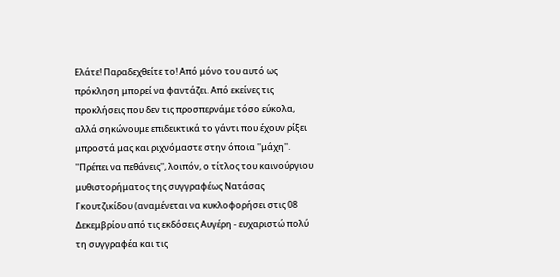Ελάτε! Παραδεχθείτε το! Από μόνο του αυτό ως πρόκληση μπορεί να φαντάζει. Από εκείνες τις προκλήσεις που δεν τις προσπερνάμε τόσο εύκολα, αλλά σηκώνουμε επιδεικτικά το γάντι που έχουν ρίξει μπροστά μας και ριχνόμαστε στην όποια ''μάχη''.
''Πρέπει να πεθάνεις'', λοιπόν, ο τίτλος του καινούργιου μυθιστορήματος της συγγραφέως Νατάσας Γκουτζικίδου (αναμένεται να κυκλοφορήσει στις 08 Δεκεμβρίου από τις εκδόσεις Αυγέρη - ευχαριστώ πολύ τη συγγραφέα και τις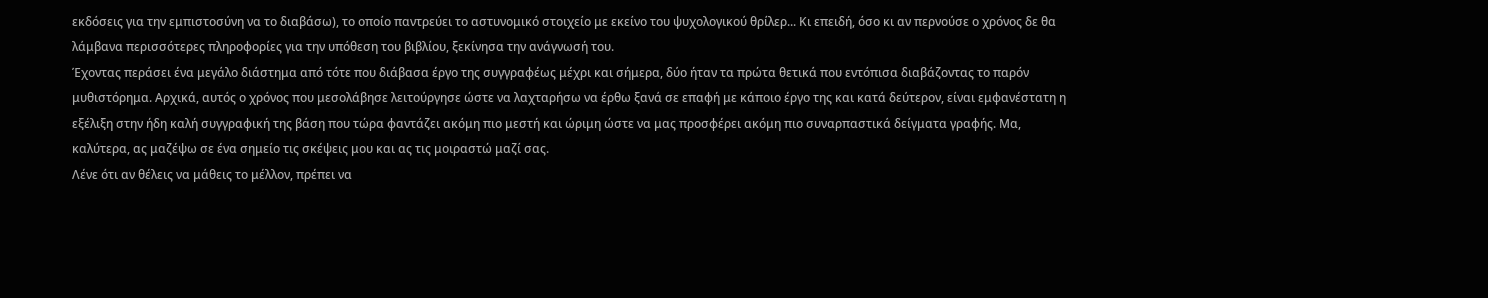εκδόσεις για την εμπιστοσύνη να το διαβάσω), το οποίο παντρεύει το αστυνομικό στοιχείο με εκείνο του ψυχολογικού θρίλερ... Κι επειδή, όσο κι αν περνούσε ο χρόνος δε θα λάμβανα περισσότερες πληροφορίες για την υπόθεση του βιβλίου, ξεκίνησα την ανάγνωσή του.
Έχοντας περάσει ένα μεγάλο διάστημα από τότε που διάβασα έργο της συγγραφέως μέχρι και σήμερα, δύο ήταν τα πρώτα θετικά που εντόπισα διαβάζοντας το παρόν μυθιστόρημα. Αρχικά, αυτός ο χρόνος που μεσολάβησε λειτούργησε ώστε να λαχταρήσω να έρθω ξανά σε επαφή με κάποιο έργο της και κατά δεύτερον, είναι εμφανέστατη η εξέλιξη στην ήδη καλή συγγραφική της βάση που τώρα φαντάζει ακόμη πιο μεστή και ώριμη ώστε να μας προσφέρει ακόμη πιο συναρπαστικά δείγματα γραφής. Μα, καλύτερα, ας μαζέψω σε ένα σημείο τις σκέψεις μου και ας τις μοιραστώ μαζί σας.
Λένε ότι αν θέλεις να μάθεις το μέλλον, πρέπει να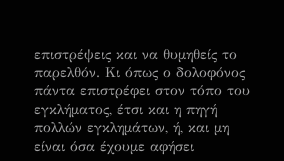επιστρέψεις και να θυμηθείς το παρελθόν. Κι όπως ο δολοφόνος πάντα επιστρέφει στον τόπο του εγκλήματος, έτσι και η πηγή πολλών εγκλημάτων, ή, και μη είναι όσα έχουμε αφήσει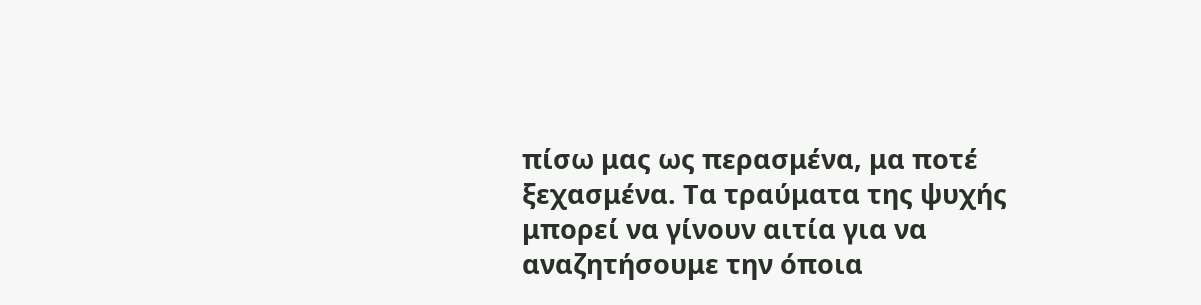πίσω μας ως περασμένα, μα ποτέ ξεχασμένα. Τα τραύματα της ψυχής μπορεί να γίνουν αιτία για να αναζητήσουμε την όποια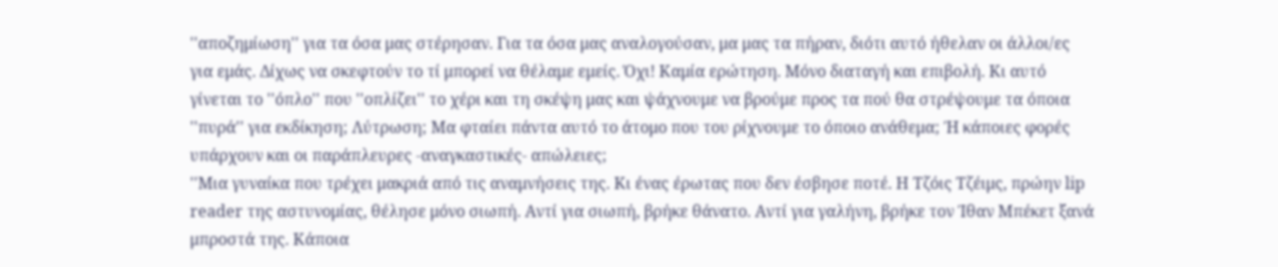''αποζημίωση'' για τα όσα μας στέρησαν. Για τα όσα μας αναλογούσαν, μα μας τα πήραν, διότι αυτό ήθελαν οι άλλοι/ες για εμάς. Δίχως να σκεφτούν το τί μπορεί να θέλαμε εμείς. Όχι! Καμία ερώτηση. Μόνο διαταγή και επιβολή. Κι αυτό γίνεται το ''όπλο'' που ''οπλίζει'' το χέρι και τη σκέψη μας και ψάχνουμε να βρούμε προς τα πού θα στρέψουμε τα όποια ''πυρά'' για εκδίκηση; Λύτρωση; Μα φταίει πάντα αυτό το άτομο που του ρίχνουμε το όποιο ανάθεμα; Ή κάποιες φορές υπάρχουν και οι παράπλευρες -αναγκαστικές- απώλειες;
''Μια γυναίκα που τρέχει μακριά από τις αναμνήσεις της. Κι ένας έρωτας που δεν έσβησε ποτέ. Η Τζόις Τζέιμς, πρώην lip reader της αστυνομίας, θέλησε μόνο σιωπή. Αντί για σιωπή, βρήκε θάνατο. Αντί για γαλήνη, βρήκε τον Ίθαν Μπέκετ ξανά μπροστά της. Κάποια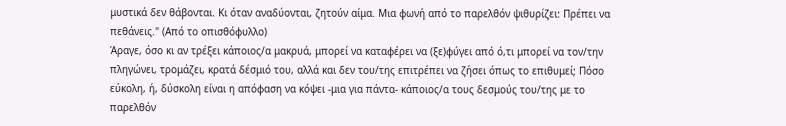μυστικά δεν θάβονται. Κι όταν αναδύονται, ζητούν αίμα. Μια φωνή από το παρελθόν ψιθυρίζει: Πρέπει να πεθάνεις." (Από το οπισθόφυλλο)
Άραγε, όσο κι αν τρέξει κάποιος/α μακρυά, μπορεί να καταφέρει να (ξε)φύγει από ό,τι μπορεί να τον/την πληγώνει, τρομάζει, κρατά δέσμιό του, αλλά και δεν του/της επιτρέπει να ζήσει όπως το επιθυμεί; Πόσο εύκολη, ή, δύσκολη είναι η απόφαση να κόψει -μια για πάντα- κάποιος/α τους δεσμούς του/της με το παρελθόν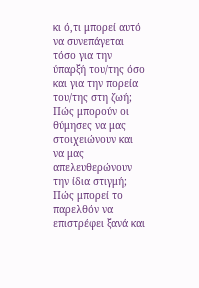κι ό,τι μπορεί αυτό να συνεπάγεται τόσο για την ύπαρξή του/της όσο και για την πορεία του/της στη ζωή; Πώς μπορούν οι θύμησες να μας στοιχειώνουν και να μας απελευθερώνουν την ίδια στιγμή; Πώς μπορεί το παρελθόν να επιστρέφει ξανά και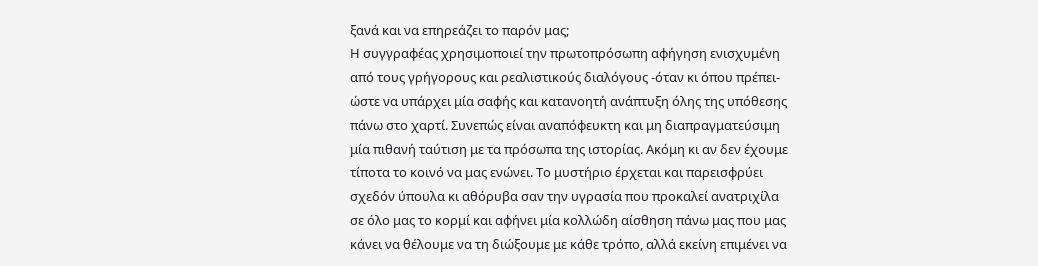ξανά και να επηρεάζει το παρόν μας;
Η συγγραφέας χρησιμοποιεί την πρωτοπρόσωπη αφήγηση ενισχυμένη από τους γρήγορους και ρεαλιστικούς διαλόγους -όταν κι όπου πρέπει- ώστε να υπάρχει μία σαφής και κατανοητή ανάπτυξη όλης της υπόθεσης πάνω στο χαρτί. Συνεπώς είναι αναπόφευκτη και μη διαπραγματεύσιμη μία πιθανή ταύτιση με τα πρόσωπα της ιστορίας. Ακόμη κι αν δεν έχουμε τίποτα το κοινό να μας ενώνει. Το μυστήριο έρχεται και παρεισφρύει σχεδόν ύπουλα κι αθόρυβα σαν την υγρασία που προκαλεί ανατριχίλα σε όλο μας το κορμί και αφήνει μία κολλώδη αίσθηση πάνω μας που μας κάνει να θέλουμε να τη διώξουμε με κάθε τρόπο, αλλά εκείνη επιμένει να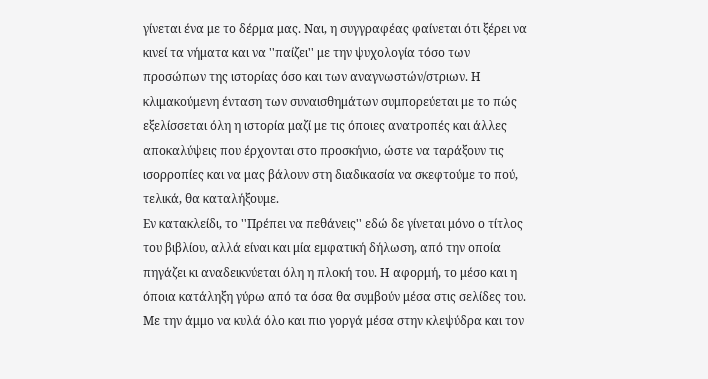γίνεται ένα με το δέρμα μας. Ναι, η συγγραφέας φαίνεται ότι ξέρει να κινεί τα νήματα και να ''παίζει'' με την ψυχολογία τόσο των προσώπων της ιστορίας όσο και των αναγνωστών/στριων. Η κλιμακούμενη ένταση των συναισθημάτων συμπορεύεται με το πώς εξελίσσεται όλη η ιστορία μαζί με τις όποιες ανατροπές και άλλες αποκαλύψεις που έρχονται στο προσκήνιο, ώστε να ταράξουν τις ισορροπίες και να μας βάλουν στη διαδικασία να σκεφτούμε το πού, τελικά, θα καταλήξουμε.
Εν κατακλείδι, το ''Πρέπει να πεθάνεις'' εδώ δε γίνεται μόνο ο τίτλος του βιβλίου, αλλά είναι και μία εμφατική δήλωση, από την οποία πηγάζει κι αναδεικνύεται όλη η πλοκή του. Η αφορμή, το μέσο και η όποια κατάληξη γύρω από τα όσα θα συμβούν μέσα στις σελίδες του. Με την άμμο να κυλά όλο και πιο γοργά μέσα στην κλεψύδρα και τον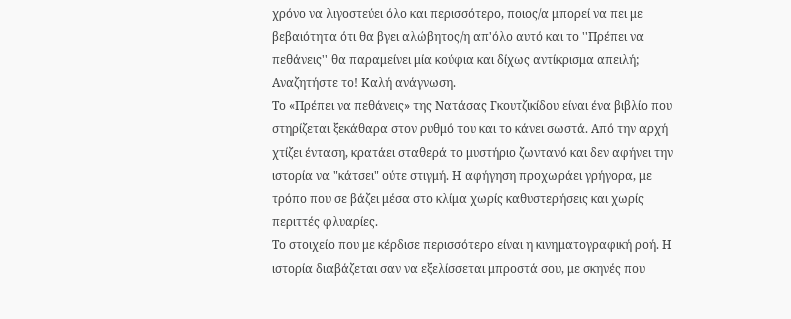χρόνο να λιγοστεύει όλο και περισσότερο, ποιος/α μπορεί να πει με βεβαιότητα ότι θα βγει αλώβητος/η απ'όλο αυτό και το ''Πρέπει να πεθάνεις'' θα παραμείνει μία κούφια και δίχως αντίκρισμα απειλή; Αναζητήστε το! Καλή ανάγνωση.
Το «Πρέπει να πεθάνεις» της Νατάσας Γκουτζικίδου είναι ένα βιβλίο που στηρίζεται ξεκάθαρα στον ρυθμό του και το κάνει σωστά. Από την αρχή χτίζει ένταση, κρατάει σταθερά το μυστήριο ζωντανό και δεν αφήνει την ιστορία να "κάτσει" ούτε στιγμή. Η αφήγηση προχωράει γρήγορα, με τρόπο που σε βάζει μέσα στο κλίμα χωρίς καθυστερήσεις και χωρίς περιττές φλυαρίες.
Το στοιχείο που με κέρδισε περισσότερο είναι η κινηματογραφική ροή. Η ιστορία διαβάζεται σαν να εξελίσσεται μπροστά σου, με σκηνές που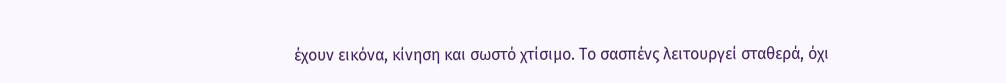έχουν εικόνα, κίνηση και σωστό χτίσιμο. Το σασπένς λειτουργεί σταθερά, όχι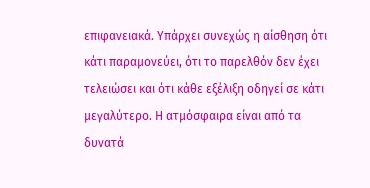επιφανειακά. Υπάρχει συνεχώς η αίσθηση ότι κάτι παραμονεύει, ότι το παρελθόν δεν έχει τελειώσει και ότι κάθε εξέλιξη οδηγεί σε κάτι μεγαλύτερο. Η ατμόσφαιρα είναι από τα δυνατά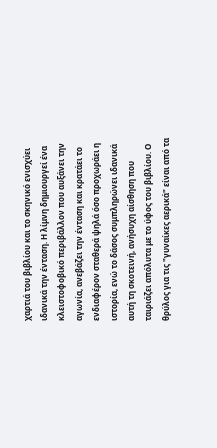χαρτιά του βιβλίου και το σκηνικό ενισχύει ιδανικά την ένταση. Η λίμνη δημιουργεί ένα κλειστοφοβικό περιβάλλον που αυξάνει την αγωνία, ανεβάζει την ένταση και κρατάει το ενδιαφέρον σταθερά ψηλά όσο προχωράει η ιστορία, ενώ το δάσος συμπληρώνει ιδανικά αυτή τη σκοτεινή, ανήσυχη αίσθηση που ταιριάζει απόλυτα με το ύφος του βιβλίου. Ο θρύλος για τις "γυναίκες αερικά" είναι από τα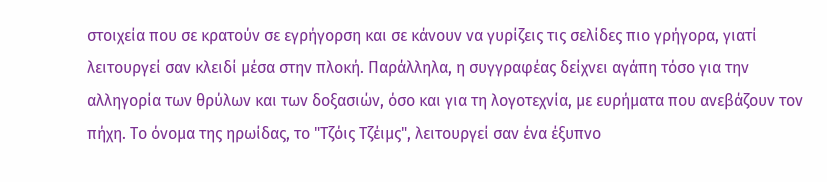στοιχεία που σε κρατούν σε εγρήγορση και σε κάνουν να γυρίζεις τις σελίδες πιο γρήγορα, γιατί λειτουργεί σαν κλειδί μέσα στην πλοκή. Παράλληλα, η συγγραφέας δείχνει αγάπη τόσο για την αλληγορία των θρύλων και των δοξασιών, όσο και για τη λογοτεχνία, με ευρήματα που ανεβάζουν τον πήχη. Το όνομα της ηρωίδας, το "Τζόις Τζέιμς", λειτουργεί σαν ένα έξυπνο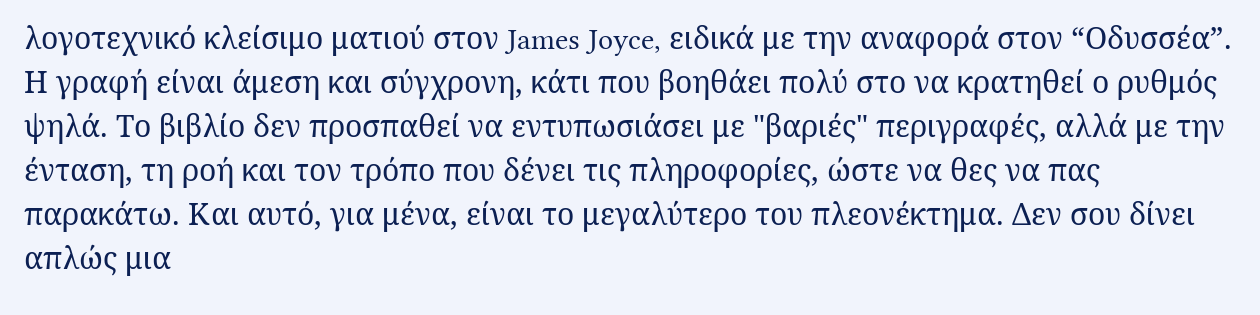λογοτεχνικό κλείσιμο ματιού στον James Joyce, ειδικά με την αναφορά στον “Οδυσσέα”.
Η γραφή είναι άμεση και σύγχρονη, κάτι που βοηθάει πολύ στο να κρατηθεί ο ρυθμός ψηλά. Το βιβλίο δεν προσπαθεί να εντυπωσιάσει με "βαριές" περιγραφές, αλλά με την ένταση, τη ροή και τον τρόπο που δένει τις πληροφορίες, ώστε να θες να πας παρακάτω. Και αυτό, για μένα, είναι το μεγαλύτερο του πλεονέκτημα. Δεν σου δίνει απλώς μια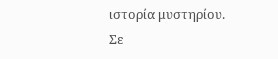ιστορία μυστηρίου. Σε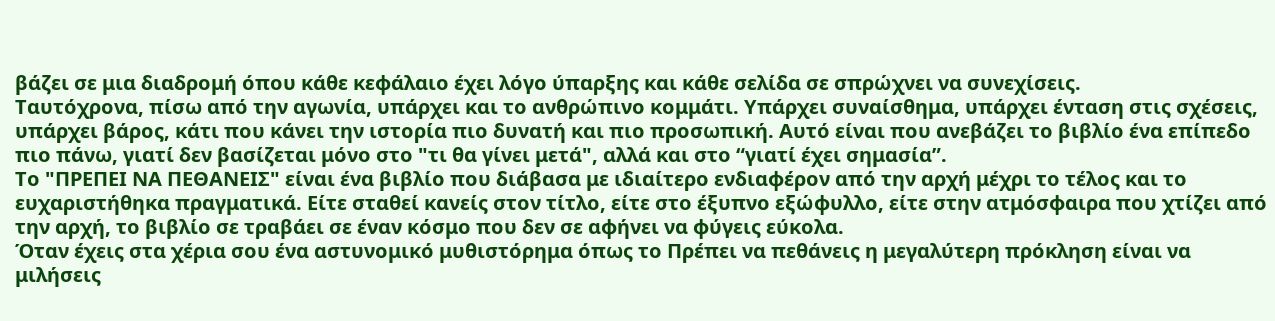βάζει σε μια διαδρομή όπου κάθε κεφάλαιο έχει λόγο ύπαρξης και κάθε σελίδα σε σπρώχνει να συνεχίσεις.
Ταυτόχρονα, πίσω από την αγωνία, υπάρχει και το ανθρώπινο κομμάτι. Υπάρχει συναίσθημα, υπάρχει ένταση στις σχέσεις, υπάρχει βάρος, κάτι που κάνει την ιστορία πιο δυνατή και πιο προσωπική. Αυτό είναι που ανεβάζει το βιβλίο ένα επίπεδο πιο πάνω, γιατί δεν βασίζεται μόνο στο "τι θα γίνει μετά", αλλά και στο “γιατί έχει σημασία”.
Το "ΠΡΕΠΕΙ ΝΑ ΠΕΘΑΝΕΙΣ" είναι ένα βιβλίο που διάβασα με ιδιαίτερο ενδιαφέρον από την αρχή μέχρι το τέλος και το ευχαριστήθηκα πραγματικά. Είτε σταθεί κανείς στον τίτλο, είτε στο έξυπνο εξώφυλλο, είτε στην ατμόσφαιρα που χτίζει από την αρχή, το βιβλίο σε τραβάει σε έναν κόσμο που δεν σε αφήνει να φύγεις εύκολα.
Όταν έχεις στα χέρια σου ένα αστυνομικό μυθιστόρημα όπως το Πρέπει να πεθάνεις η μεγαλύτερη πρόκληση είναι να μιλήσεις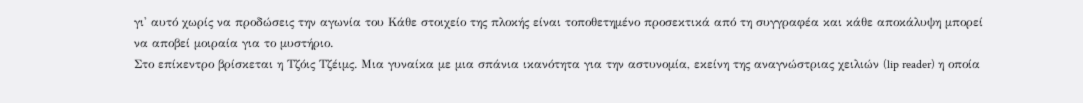γι' αυτό χωρίς να προδώσεις την αγωνία του Κάθε στοιχείο της πλοκής είναι τοποθετημένο προσεκτικά από τη συγγραφέα και κάθε αποκάλυψη μπορεί να αποβεί μοιραία για το μυστήριο.
Στο επίκεντρο βρίσκεται η Τζόις Τζέιμς. Μια γυναίκα με μια σπάνια ικανότητα για την αστυνομία, εκείνη της αναγνώστριας χειλιών (lip reader) η οποία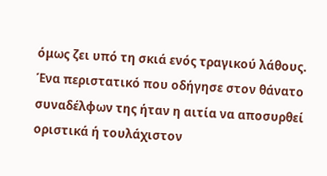όμως ζει υπό τη σκιά ενός τραγικού λάθους. Ένα περιστατικό που οδήγησε στον θάνατο συναδέλφων της ήταν η αιτία να αποσυρθεί οριστικά ή τουλάχιστον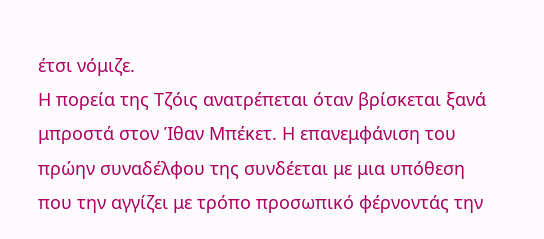έτσι νόμιζε.
Η πορεία της Τζόις ανατρέπεται όταν βρίσκεται ξανά μπροστά στον Ίθαν Μπέκετ. Η επανεμφάνιση του πρώην συναδέλφου της συνδέεται με μια υπόθεση που την αγγίζει με τρόπο προσωπικό φέρνοντάς την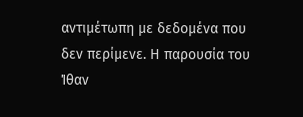αντιμέτωπη με δεδομένα που δεν περίμενε. Η παρουσία του Ίθαν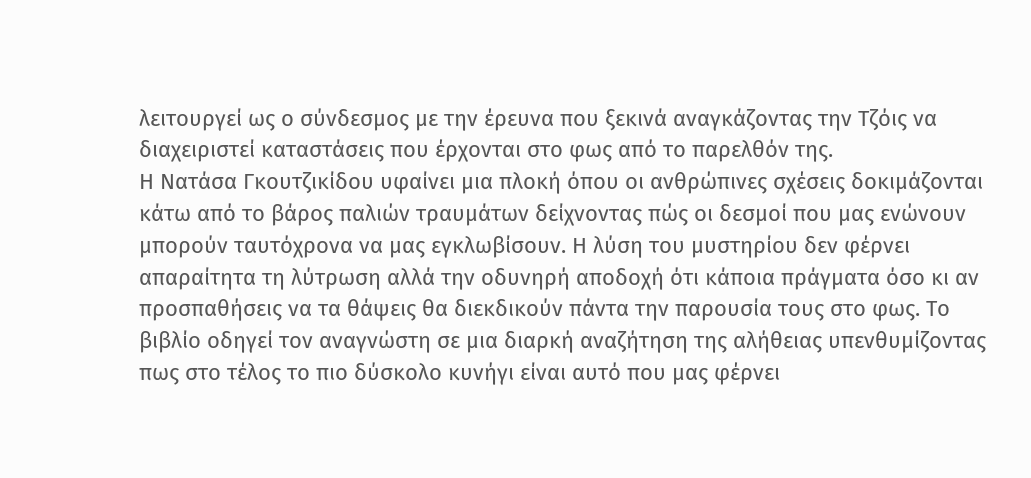λειτουργεί ως ο σύνδεσμος με την έρευνα που ξεκινά αναγκάζοντας την Τζόις να διαχειριστεί καταστάσεις που έρχονται στο φως από το παρελθόν της.
Η Νατάσα Γκουτζικίδου υφαίνει μια πλοκή όπου οι ανθρώπινες σχέσεις δοκιμάζονται κάτω από το βάρος παλιών τραυμάτων δείχνοντας πώς οι δεσμοί που μας ενώνουν μπορούν ταυτόχρονα να μας εγκλωβίσουν. Η λύση του μυστηρίου δεν φέρνει απαραίτητα τη λύτρωση αλλά την οδυνηρή αποδοχή ότι κάποια πράγματα όσο κι αν προσπαθήσεις να τα θάψεις θα διεκδικούν πάντα την παρουσία τους στο φως. Το βιβλίο οδηγεί τον αναγνώστη σε μια διαρκή αναζήτηση της αλήθειας υπενθυμίζοντας πως στο τέλος το πιο δύσκολο κυνήγι είναι αυτό που μας φέρνει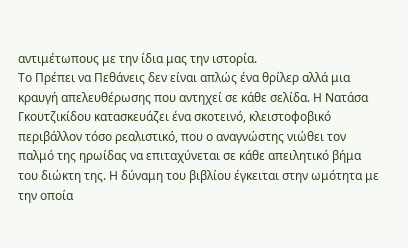αντιμέτωπους με την ίδια μας την ιστορία.
Το Πρέπει να Πεθάνεις δεν είναι απλώς ένα θρίλερ αλλά μια κραυγή απελευθέρωσης που αντηχεί σε κάθε σελίδα. Η Νατάσα Γκουτζικίδου κατασκευάζει ένα σκοτεινό, κλειστοφοβικό περιβάλλον τόσο ρεαλιστικό, που ο αναγνώστης νιώθει τον παλμό της ηρωίδας να επιταχύνεται σε κάθε απειλητικό βήμα του διώκτη της. Η δύναμη του βιβλίου έγκειται στην ωμότητα με την οποία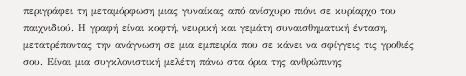περιγράφει τη μεταμόρφωση μιας γυναίκας από ανίσχυρο πιόνι σε κυρίαρχο του παιχνιδιού. Η γραφή είναι κοφτή, νευρική και γεμάτη συναισθηματική ένταση, μετατρέποντας την ανάγνωση σε μια εμπειρία που σε κάνει να σφίγγεις τις γροθιές σου. Είναι μια συγκλονιστική μελέτη πάνω στα όρια της ανθρώπινης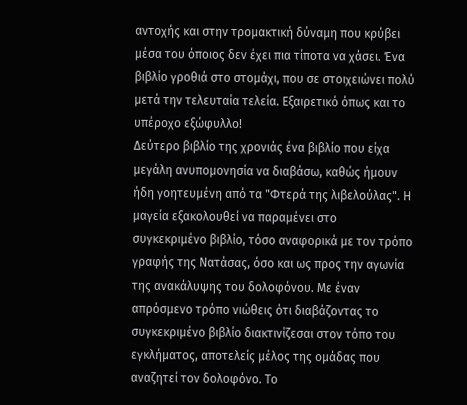αντοχής και στην τρομακτική δύναμη που κρύβει μέσα του όποιος δεν έχει πια τίποτα να χάσει. Ένα βιβλίο γροθιά στο στομάχι, που σε στοιχειώνει πολύ μετά την τελευταία τελεία. Εξαιρετικό όπως και το υπέροχο εξώφυλλο!
Δεύτερο βιβλίο της χρονιάς ένα βιβλίο που είχα μεγάλη ανυπομονησία να διαβάσω, καθώς ήμουν ήδη γοητευμένη από τα "Φτερά της λιβελούλας". Η μαγεία εξακολουθεί να παραμένει στο συγκεκριμένο βιβλίο, τόσο αναφορικά με τον τρόπο γραφής της Νατάσας, όσο και ως προς την αγωνία της ανακάλυψης του δολοφόνου. Με έναν απρόσμενο τρόπο νιώθεις ότι διαβάζοντας το συγκεκριμένο βιβλίο διακτινίζεσαι στον τόπο του εγκλήματος, αποτελείς μέλος της ομάδας που αναζητεί τον δολοφόνο. Το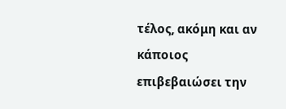τέλος, ακόμη και αν κάποιος επιβεβαιώσει την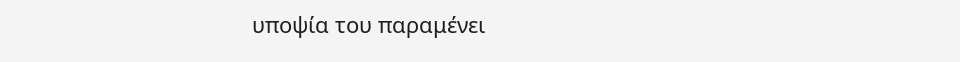υποψία του παραμένει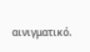αινιγματικό.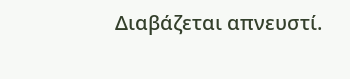Διαβάζεται απνευστί.